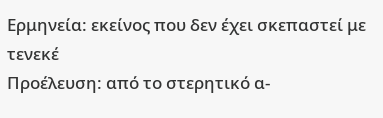Ερμηνεία: εκείνος που δεν έχει σκεπαστεί με τενεκέ
Προέλευση: από το στερητικό α-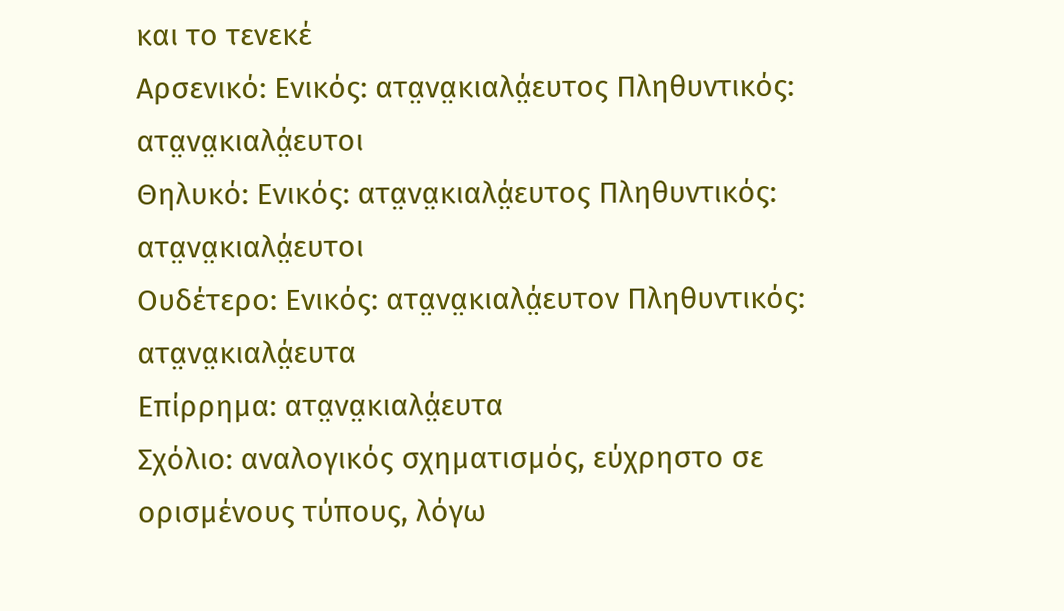και το τενεκέ
Αρσενικό: Ενικός: ατα̤να̤κιαλά̤ευτος Πληθυντικός: ατα̤να̤κιαλά̤ευτοι
Θηλυκό: Ενικός: ατα̤να̤κιαλά̤ευτος Πληθυντικός: ατα̤να̤κιαλά̤ευτοι
Ουδέτερο: Ενικός: ατα̤να̤κιαλά̤ευτον Πληθυντικός: ατα̤να̤κιαλά̤ευτα
Επίρρημα: ατα̤να̤κιαλά̤ευτα
Σχόλιο: αναλογικός σχηματισμός, εύχρηστο σε ορισμένους τύπους, λόγω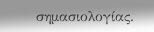σημασιολογίας.